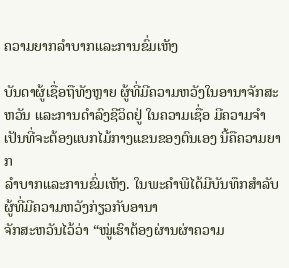ຄວາມຍາກລຳບາກແລະການຂົ່ມເຫັງ

ບັນດາຜູ້ເຊື່ອຖືທັງຫຼາຍ ຜູ້ທີ່ມີຄວາມຫວັງໃນອານາຈັກສະຫວັນ ແລະການດຳລົງຊີວິດຢູ່ ໃນຄວາມເຊື່ອ ມີຄວາມຈຳເປັນທີ່ຈະຕ້ອງແບກໄມ້ກາງແຂນຂອງຕົນເອງ ນີ້ຄືຄວາມຍາກ
ລຳບາກແລະການຂົ່ມເຫັງ. ໃນພະຄຳພີໄດ້ມີບັນທຶກສຳລັບຜູ້ທີ່ມີຄວາມຫວັງກ່ຽວກັບອານາ
ຈັກສະຫວັນໄວ້ວ່າ “ໝູ່ເຮົາຕ້ອງຜ່ານຜ່າຄວາມ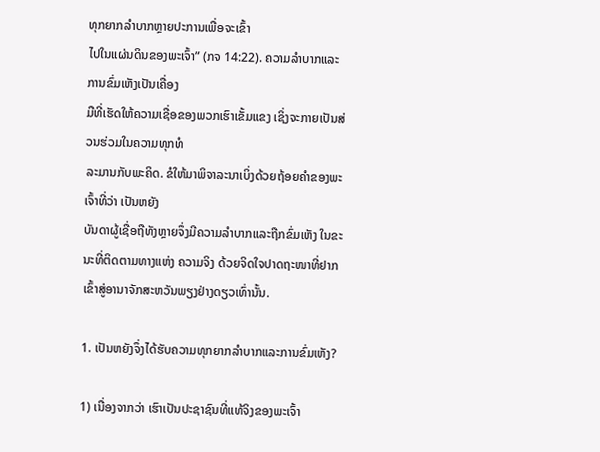ທຸກຍາກລຳບາກຫຼາຍປະການເພື່ອຈະເຂົ້າ
ໄປໃນແຜ່ນດິນຂອງພະເຈົ້າ” (ກຈ 14:22). ຄວາມລຳບາກແລະການຂົ່ມເຫັງເປັນເຄື່ອງ
ມືທີ່ເຮັດໃຫ້ຄວາມເຊື່ອຂອງພວກເຮົາເຂັ້ມແຂງ ເຊິ່ງຈະກາຍເປັນສ່ວນຮ່ວມໃນຄວາມທຸກທໍ
ລະມານກັບພະຄິດ. ຂໍໃຫ້ມາພິຈາລະນາເບິ່ງດ້ວຍຖ້ອຍຄຳຂອງພະເຈົ້າທີ່ວ່າ ເປັນຫຍັງ
ບັນດາຜູ້ເຊື່ອຖືທັງຫຼາຍຈຶ່ງມີຄວາມລຳບາກແລະຖືກຂົ່ມເຫັງ ໃນຂະນະທີ່ຕິດຕາມທາງແຫ່ງ ຄວາມຈິງ ດ້ວຍຈິດໃຈປາດຖະໜາທີ່ຢາກເຂົ້າສູ່ອານາຈັກສະຫວັນພຽງຢ່າງດຽວເທົ່ານັ້ນ.

1. ເປັນຫຍັງຈຶ່ງໄດ້ຮັບຄວາມທຸກຍາກລຳບາກແລະການຂົ່ມເຫັງ?

1) ເນື່ອງຈາກວ່າ ເຮົາເປັນປະຊາຊົນທີ່ແທ້ຈິງຂອງພະເຈົ້າ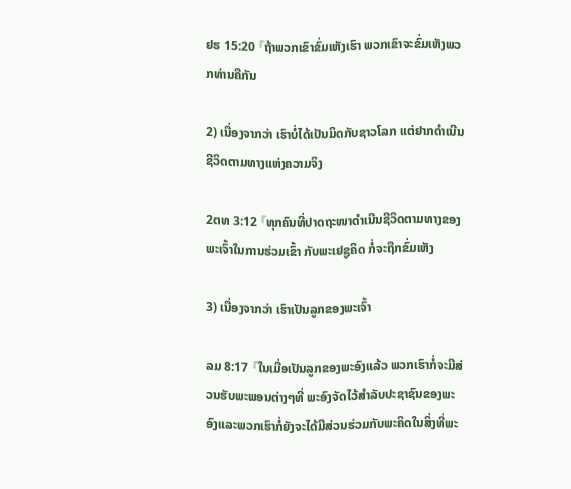ຢຮ 15:20 『ຖ້າພວກເຂົາຂົ່ມເຫັງເຮົາ ພວກເຂົາຈະຂົ່ມເຫັງພວກທ່ານຄືກັນ

2) ເນື່ອງຈາກວ່າ ເຮົາບໍ່ໄດ້ເປັນມິດກັບຊາວໂລກ ແຕ່ຢາກດຳເນີນຊີວິດຕາມທາງແຫ່ງຄວາມຈິງ

2ຕທ 3:12 『ທຸກຄົນທີ່ປາດຖະໜາດຳເນີນຊີວິດຕາມທາງຂອງພະເຈົ້າໃນການຮ່ວມເຂົ້າ ກັບພະເຢຊູຄິດ ກໍ່ຈະຖືກຂົ່ມເຫັງ

3) ເນື່ອງຈາກວ່າ ເຮົາເປັນລູກຂອງພະເຈົ້າ

ລມ 8:17 『ໃນເມື່ອເປັນລູກຂອງພະອົງແລ້ວ ພວກເຮົາກໍ່ຈະມີສ່ວນຮັບພະພອນຕ່າງໆທີ່ ພະອົງຈັດໄວ້ສຳລັບປະຊາຊົນຂອງພະອົງແລະພວກເຮົາກໍ່ຍັງຈະໄດ້ມີສ່ວນຮ່ວມກັບພະຄິດໃນສິ່ງທີ່ພະ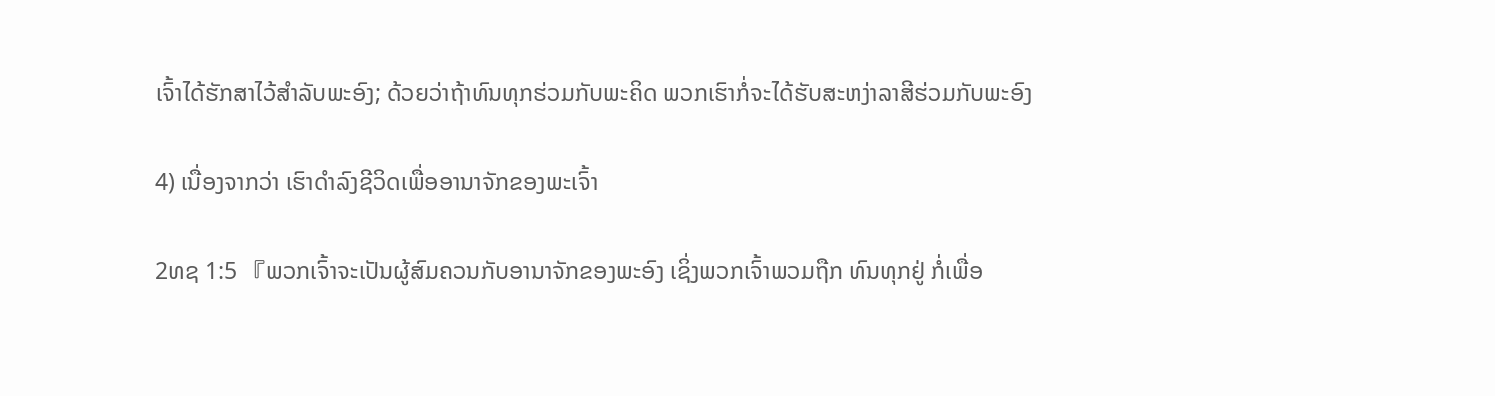ເຈົ້າໄດ້ຮັກສາໄວ້ສຳລັບພະອົງ; ດ້ວຍວ່າຖ້າທົນທຸກຮ່ວມກັບພະຄິດ ພວກເຮົາກໍ່ຈະໄດ້ຮັບສະຫງ່າລາສີຮ່ວມກັບພະອົງ

4) ເນື່ອງຈາກວ່າ ເຮົາດຳລົງຊີວິດເພື່ອອານາຈັກຂອງພະເຈົ້າ

2ທຊ 1:5 『ພວກເຈົ້າຈະເປັນຜູ້ສົມຄວນກັບອານາຈັກຂອງພະອົງ ເຊິ່ງພວກເຈົ້າພວມຖືກ ທົນທຸກຢູ່ ກໍ່ເພື່ອ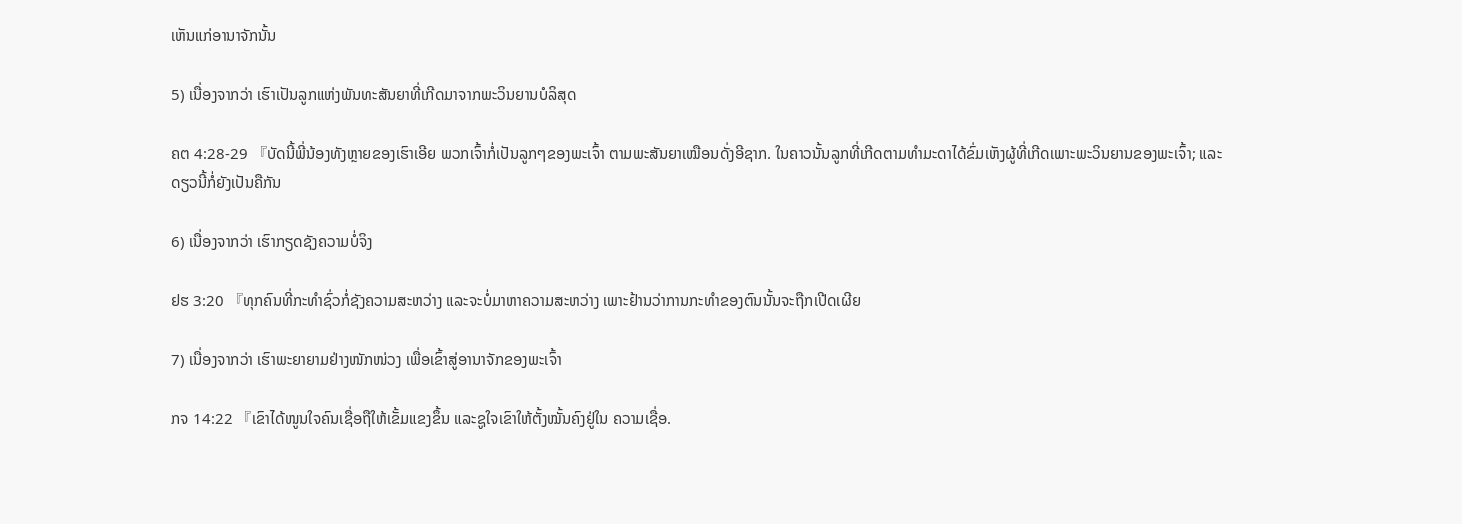ເຫັນແກ່ອານາຈັກນັ້ນ

5) ເນື່ອງຈາກວ່າ ເຮົາເປັນລູກແຫ່ງພັນທະສັນຍາທີ່ເກີດມາຈາກພະວິນຍານບໍລິສຸດ

ຄຕ 4:28-29 『ບັດນີ້ພີ່ນ້ອງທັງຫຼາຍຂອງເຮົາເອີຍ ພວກເຈົ້າກໍ່ເປັນລູກໆຂອງພະເຈົ້າ ຕາມພະສັນຍາເໝືອນດັ່ງອີຊາກ. ໃນຄາວນັ້ນລູກທີ່ເກີດຕາມທຳມະດາໄດ້ຂົ່ມເຫັງຜູ້ທີ່ເກີດເພາະພະວິນຍານຂອງພະເຈົ້າ; ແລະດຽວນີ້ກໍ່ຍັງເປັນຄືກັນ

6) ເນື່ອງຈາກວ່າ ເຮົາກຽດຊັງຄວາມບໍ່ຈິງ

ຢຮ 3:20 『ທຸກຄົນທີ່ກະທຳຊົ່ວກໍ່ຊັງຄວາມສະຫວ່າງ ແລະຈະບໍ່ມາຫາຄວາມສະຫວ່າງ ເພາະຢ້ານວ່າການກະທຳຂອງຕົນນັ້ນຈະຖືກເປີດເຜີຍ

7) ເນື່ອງຈາກວ່າ ເຮົາພະຍາຍາມຢ່າງໜັກໜ່ວງ ເພື່ອເຂົ້າສູ່ອານາຈັກຂອງພະເຈົ້າ

ກຈ 14:22 『ເຂົາໄດ້ໜູນໃຈຄົນເຊື່ອຖືໃຫ້ເຂັ້ມແຂງຂຶ້ນ ແລະຊູໃຈເຂົາໃຫ້ຕັ້ງໝັ້ນຄົງຢູ່ໃນ ຄວາມເຊື່ອ.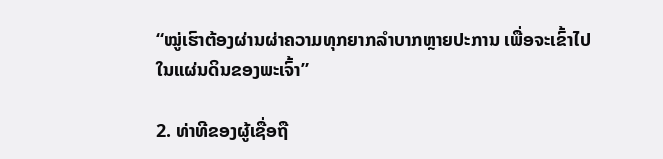“ໝູ່ເຮົາຕ້ອງຜ່ານຜ່າຄວາມທຸກຍາກລຳບາກຫຼາຍປະການ ເພື່ອຈະເຂົ້າໄປໃນແຜ່ນດິນຂອງພະເຈົ້າ”

2. ທ່າທີຂອງຜູ້ເຊື່ອຖື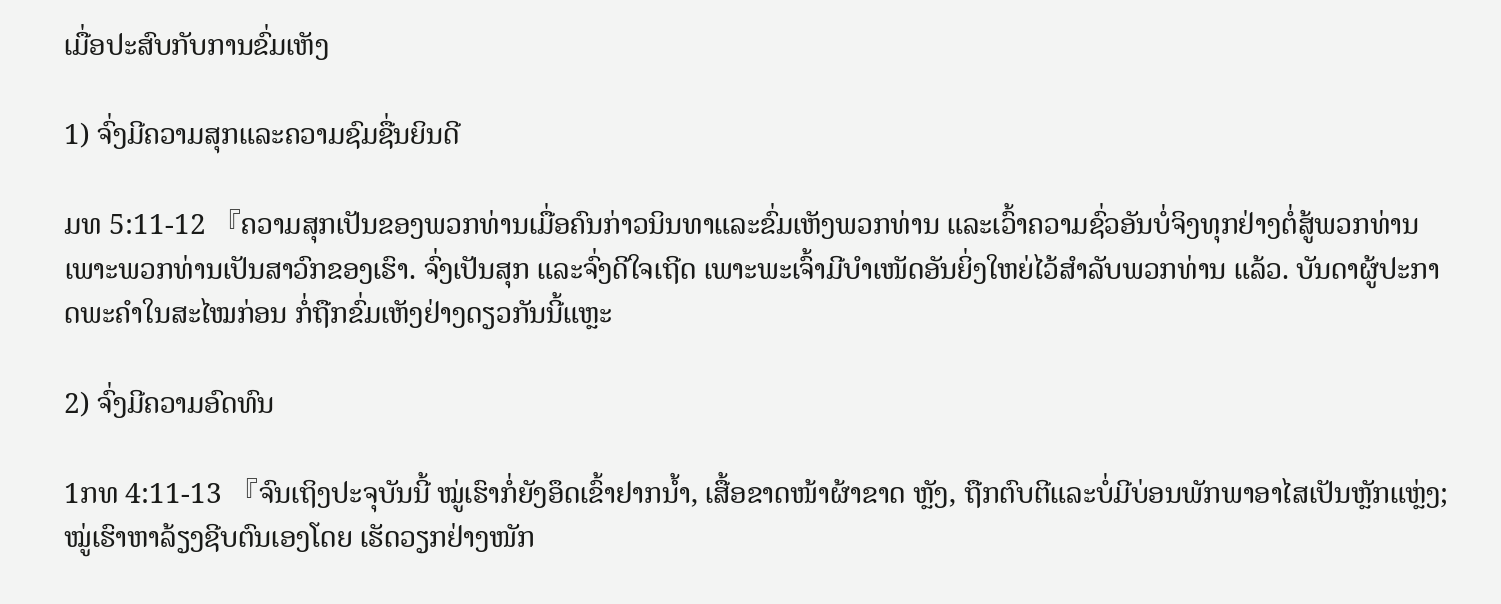ເມື່ອປະສົບກັບການຂົ່ມເຫັງ

1) ຈົ່ງມີຄວາມສຸກແລະຄວາມຊົມຊື່ນຍິນດີ

ມທ 5:11-12 『ຄວາມສຸກເປັນຂອງພວກທ່ານເມື່ອຄົນກ່າວນິນທາແລະຂົ່ມເຫັງພວກທ່ານ ແລະເວົ້າຄວາມຊົ່ວອັນບໍ່ຈິງທຸກຢ່າງຕໍ່ສູ້ພວກທ່ານ ເພາະພວກທ່ານເປັນສາວົກຂອງເຮົາ. ຈົ່ງເປັນສຸກ ແລະຈົ່ງດີໃຈເຖີດ ເພາະພະເຈົ້າມີບຳເໜັດອັນຍິ່ງໃຫຍ່ໄວ້ສຳລັບພວກທ່ານ ແລ້ວ. ບັນດາຜູ້ປະກາດພະຄຳໃນສະໄໝກ່ອນ ກ່ໍຖືກຂົ່ມເຫັງຢ່າງດຽວກັນນີ້ແຫຼະ

2) ຈົ່ງມີຄວາມອົດທົນ

1ກທ 4:11-13 『ຈົນເຖິງປະຈຸບັນນີ້ ໝູ່ເຮົາກໍ່ຍັງອຶດເຂົ້າຢາກນໍ້າ, ເສື້ອຂາດໜ້າຜ້າຂາດ ຫຼັງ, ຖືກຕົບຕີແລະບໍ່ມີບ່ອນພັກພາອາໄສເປັນຫຼັກແຫຼ່ງ; ໝູ່ເຮົາຫາລ້ຽງຊີບຕົນເອງໂດຍ ເຮັດວຽກຢ່າງໜັກ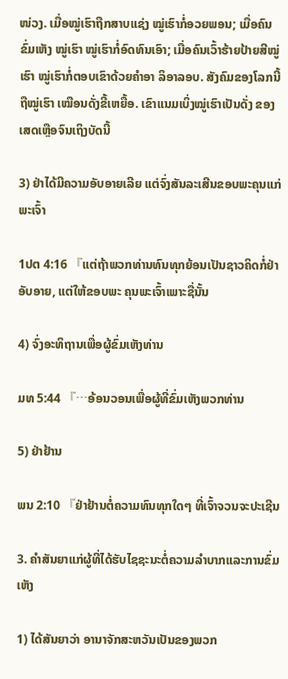ໜ່ວງ. ເມື່ອໝູ່ເຮົາຖືກສາບແຊ່ງ ໝູ່ເຮົາກໍ່ອວຍພອນ; ເມື່ອຄົນຂົ່ມເຫັງ ໝູ່ເຮົາ ໝູ່ເຮົາກໍ່ອົດທົນເອົາ; ເມື່ອຄົນເວົ້າຮ້າຍປ້າຍສີໝູ່ເຮົາ ໝູ່ເຮົາກໍ່ຕອບເຂົາດ້ວຍຄຳອາ ລິອາລອບ. ສັງຄົມຂອງໂລກນີ້ຖືໝູ່ເຮົາ ເໝືອນດັ່ງຂີ້ເຫຍື້ອ. ເຂົາແນມເບິ່ງໝູ່ເຮົາເປັນດັ່ງ ຂອງເສດເຫຼືອຈົນເຖິງບັດນີ້

3) ຢ່າໄດ້ມີຄວາມອັບອາຍເລີຍ ແຕ່ຈົ່ງສັນລະເສີນຂອບພະຄຸນແກ່ພະເຈົ້າ

1ປຕ 4:16 『ແຕ່ຖ້າພວກທ່ານທົນທຸກຍ້ອນເປັນຊາວຄິດກໍ່ຢ່າອັບອາຍ, ແຕ່ໃຫ້ຂອບພະ ຄຸນພະເຈົ້າເພາະຊື່ນັ້ນ

4) ຈົ່ງອະທິຖານເພື່ອຜູ້ຂົ່ມເຫັງທ່ານ

ມທ 5:44 『…ອ້ອນວອນເພື່ອຜູ້ທີ່ຂົ່ມເຫັງພວກທ່ານ

5) ຢ່າຢ້ານ

ພນ 2:10 『ຢ່າຢ້ານຕໍ່ຄວາມທົນທຸກໃດໆ ທີ່ເຈົ້າຈວນຈະປະເຊີນ

3. ຄຳສັນຍາແກ່ຜູ້ທີ່ໄດ້ຮັບໄຊຊະນະຕໍ່ຄວາມລຳບາກແລະການຂົ່ມເຫັງ

1) ໄດ້ສັນຍາວ່າ ອານາຈັກສະຫວັນເປັນຂອງພວກ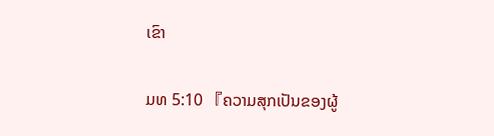ເຂົາ

ມທ 5:10 『ຄວາມສຸກເປັນຂອງຜູ້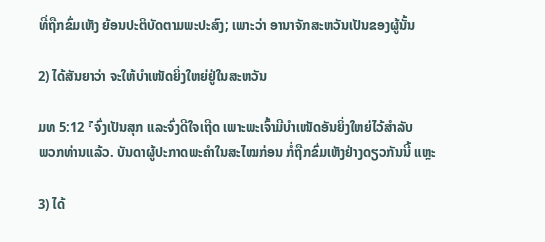ທີ່ຖືກຂົ່ມເຫັງ ຍ້ອນປະຕິບັດຕາມພະປະສົງ; ເພາະວ່າ ອານາຈັກສະຫວັນເປັນຂອງຜູ້ນັ້ນ

2) ໄດ້ສັນຍາວ່າ ຈະໃຫ້ບຳເໜັດຍິ່ງໃຫຍ່ຢູ່ໃນສະຫວັນ

ມທ 5:12 『ຈົ່ງເປັນສຸກ ແລະຈົ່ງດີໃຈເຖີດ ເພາະພະເຈົ້າມີບຳເໜັດອັນຍິ່ງໃຫຍ່ໄວ້ສຳລັບ
ພວກທ່ານແລ້ວ. ບັນດາຜູ້ປະກາດພະຄຳໃນສະໄໝກ່ອນ ກໍ່ຖືກຂົ່ມເຫັງຢ່າງດຽວກັນນີ້ ແຫຼະ

3) ໄດ້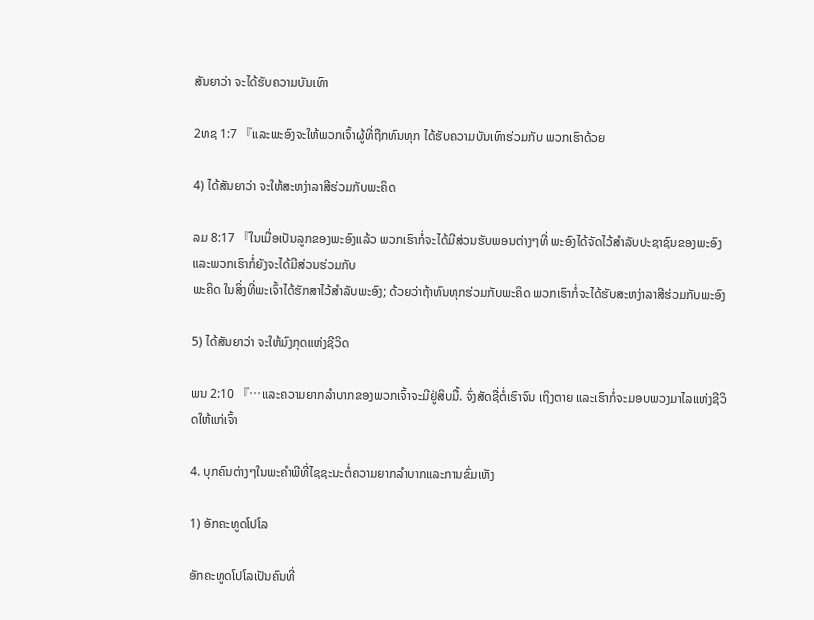ສັນຍາວ່າ ຈະໄດ້ຮັບຄວາມບັນເທົາ

2ທຊ 1:7 『ແລະພະອົງຈະໃຫ້ພວກເຈົ້າຜູ້ທີ່ຖືກທົນທຸກ ໄດ້ຮັບຄວາມບັນເທົາຮ່ວມກັບ ພວກເຮົາດ້ວຍ

4) ໄດ້ສັນຍາວ່າ ຈະໃຫ້ສະຫງ່າລາສີຮ່ວມກັບພະຄິດ

ລມ 8:17 『ໃນເມື່ອເປັນລູກຂອງພະອົງແລ້ວ ພວກເຮົາກໍ່ຈະໄດ້ມີສ່ວນຮັບພອນຕ່າງໆທີ່ ພະອົງໄດ້ຈັດໄວ້ສຳລັບປະຊາຊົນຂອງພະອົງ ແລະພວກເຮົາກໍ່ຍັງຈະໄດ້ມີສ່ວນຮ່ວມກັບ
ພະຄິດ ໃນສິ່ງທີ່ພະເຈົ້າໄດ້ຮັກສາໄວ້ສຳລັບພະອົງ; ດ້ວຍວ່າຖ້າທົນທຸກຮ່ວມກັບພະຄິດ ພວກເຮົາກໍ່ຈະໄດ້ຮັບສະຫງ່າລາສີຮ່ວມກັບພະອົງ

5) ໄດ້ສັນຍາວ່າ ຈະໃຫ້ມົງກຸດແຫ່ງຊີວິດ

ພນ 2:10 『…ແລະຄວາມຍາກລຳບາກຂອງພວກເຈົ້າຈະມີຢູ່ສິບມື້. ຈົ່ງສັດຊື່ຕໍ່ເຮົາຈົນ ເຖິງຕາຍ ແລະເຮົາກໍ່ຈະມອບພວງມາໄລແຫ່ງຊີວິດໃຫ້ແກ່ເຈົ້າ

4. ບຸກຄົນຕ່າງໆໃນພະຄຳພີທີ່ໄຊຊະນະຕໍ່ຄວາມຍາກລຳບາກແລະການຂົ່ມເຫັງ

1) ອັກຄະທູດໂປໂລ

ອັກຄະທູດໂປໂລເປັນຄົນທີ່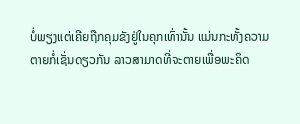ບໍ່ພຽງແຕ່ເຄີຍຖືກຄຸມຂັງຢູ່ໃນຄຸກເທົ່ານັ້ນ ແມ່ນກະທັ້ງຄວາມ
ຕາຍກໍ່ເຊັ່ນດຽວກັນ ລາວສາມາດທີ່ຈະຕາຍເພື່ອພະຄິດ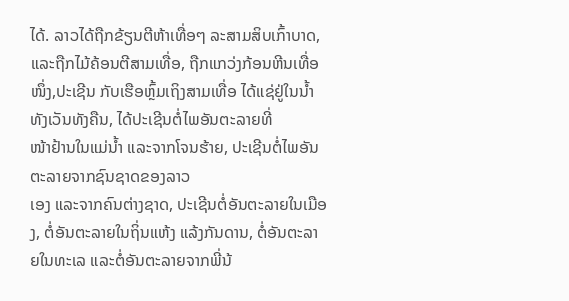ໄດ້. ລາວໄດ້ຖືກຂ້ຽນຕີຫ້າເທື່ອໆ ລະສາມສິບເກົ້າບາດ, ແລະຖືກໄມ້ຄ້ອນຕີສາມເທື່ອ, ຖືກແກວ່ງກ້ອນຫີນເທື່ອໜຶ່ງ,ປະເຊີນ ກັບເຮືອຫຼົ້ມເຖິງສາມເທື່ອ ໄດ້ແຊ່ຢູ່ໃນນໍ້າທັງເວັນທັງຄືນ, ໄດ້ປະເຊີນຕໍ່ໄພອັນຕະລາຍທີ່
ໜ້າຢ້ານໃນແມ່ນໍ້າ ແລະຈາກໂຈນຮ້າຍ, ປະເຊີນຕໍ່ໄພອັນຕະລາຍຈາກຊົນຊາດຂອງລາວ
ເອງ ແລະຈາກຄົນຕ່າງຊາດ, ປະເຊີນຕໍ່ອັນຕະລາຍໃນເມືອງ, ຕໍ່ອັນຕະລາຍໃນຖິ່ນແຫ້ງ ແລ້ງກັນດານ, ຕໍ່ອັນຕະລາຍໃນທະເລ ແລະຕໍ່ອັນຕະລາຍຈາກພີ່ນ້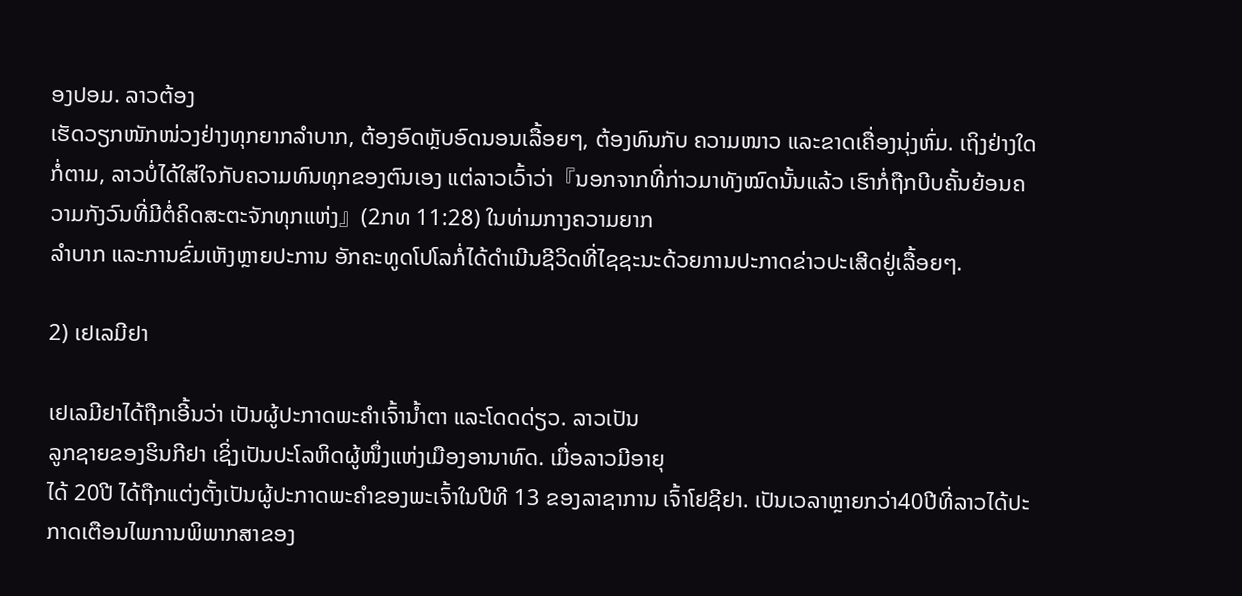ອງປອມ. ລາວຕ້ອງ
ເຮັດວຽກໜັກໜ່ວງຢ່າງທຸກຍາກລຳບາກ, ຕ້ອງອົດຫຼັບອົດນອນເລື້ອຍໆ, ຕ້ອງທົນກັບ ຄວາມໜາວ ແລະຂາດເຄື່ອງນຸ່ງຫົ່ມ. ເຖິງຢ່າງໃດກໍ່ຕາມ, ລາວບໍ່ໄດ້ໃສ່ໃຈກັບຄວາມທົນທຸກຂອງຕົນເອງ ແຕ່ລາວເວົ້າວ່າ『ນອກຈາກທີ່ກ່າວມາທັງໝົດນັ້ນແລ້ວ ເຮົາກໍ່ຖືກບີບຄັ້ນຍ້ອນຄວາມກັງວົນທີ່ມີຕໍ່ຄິດສະຕະຈັກທຸກແຫ່ງ』(2ກທ 11:28) ໃນທ່າມກາງຄວາມຍາກ
ລຳບາກ ແລະການຂົ່ມເຫັງຫຼາຍປະການ ອັກຄະທູດໂປໂລກໍ່ໄດ້ດຳເນີນຊີວິດທີ່ໄຊຊະນະດ້ວຍການປະກາດຂ່າວປະເສີດຢູ່ເລື້ອຍໆ.

2) ເຢເລມີຢາ

ເຢເລມີຢາໄດ້ຖືກເອີ້ນວ່າ ເປັນຜູ້ປະກາດພະຄຳເຈົ້ານໍ້າຕາ ແລະໂດດດ່ຽວ. ລາວເປັນ
ລູກຊາຍຂອງຮິນກີຢາ ເຊິ່ງເປັນປະໂລຫິດຜູ້ໜຶ່ງແຫ່ງເມືອງອານາທົດ. ເມື່ອລາວມີອາຍຸ
ໄດ້ 20ປີ ໄດ້ຖືກແຕ່ງຕັ້ງເປັນຜູ້ປະກາດພະຄຳຂອງພະເຈົ້າໃນປີທີ 13 ຂອງລາຊາການ ເຈົ້າໂຢຊີຢາ. ເປັນເວລາຫຼາຍກວ່າ40ປີທີ່ລາວໄດ້ປະກາດເຕືອນໄພການພິພາກສາຂອງ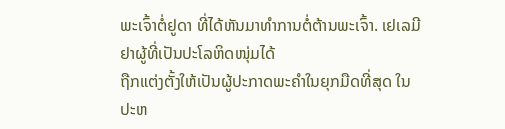ພະເຈົ້າຕໍ່ຢູດາ ທີ່ໄດ້ຫັນມາທຳການຕໍ່ຕ້ານພະເຈົ້າ. ເຢເລມີຢາຜູ້ທີ່ເປັນປະໂລຫິດໜຸ່ມໄດ້
ຖືກແຕ່ງຕັ້ງໃຫ້ເປັນຜູ້ປະກາດພະຄຳໃນຍຸກມືດທີ່ສຸດ ໃນປະຫ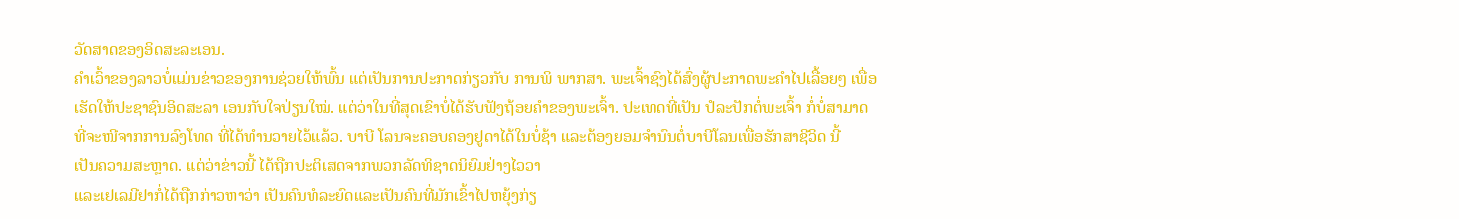ວັດສາດຂອງອິດສະລະເອນ.
ຄຳເວົ້າຂອງລາວບໍ່ແມ່ນຂ່າວຂອງການຊ່ວຍໃຫ້ພົ້ນ ແຕ່ເປັນການປະກາດກ່ຽວກັບ ການພິ ພາກສາ. ພະເຈົ້າຊົງໄດ້ສົ່ງຜູ້ປະກາດພະຄຳໄປເລື້ອຍໆ ເພື່ອເຮັດໃຫ້ປະຊາຊົນອິດສະລາ ເອນກັບໃຈປ່ຽນໃໝ່. ແຕ່ວ່າໃນທີ່ສຸດເຂົາບໍ່ໄດ້ຮັບຟັງຖ້ອຍຄຳຂອງພະເຈົ້າ. ປະເທດທີ່ເປັນ ປໍລະປັກຕໍ່ພະເຈົ້າ ກໍ່ບໍ່ສາມາດທີ່ຈະໜີຈາກການລົງໂທດ ທີ່ໄດ້ທຳນວາຍໄວ້ແລ້ວ. ບາບີ ໂລນຈະຄອບຄອງຢູດາໄດ້ໃນບໍ່ຊ້າ ແລະຕ້ອງຍອມຈຳນົນຕໍ່ບາບີໂລນເພື່ອຮັກສາຊີວິດ ນີ້
ເປັນຄວາມສະຫຼາດ. ແຕ່ວ່າຂ່າວນີ້ ໄດ້ຖືກປະຕິເສດຈາກພວກລັດທິຊາດນິຍົມຢ່າງໄວວາ
ແລະເຢເລມີຢາກໍ່ໄດ້ຖືກກ່າວຫາວ່າ ເປັນຄົນທໍລະຍົດແລະເປັນຄົນທີ່ມັກເຂົ້າໄປຫຍຸ້ງກ່ຽ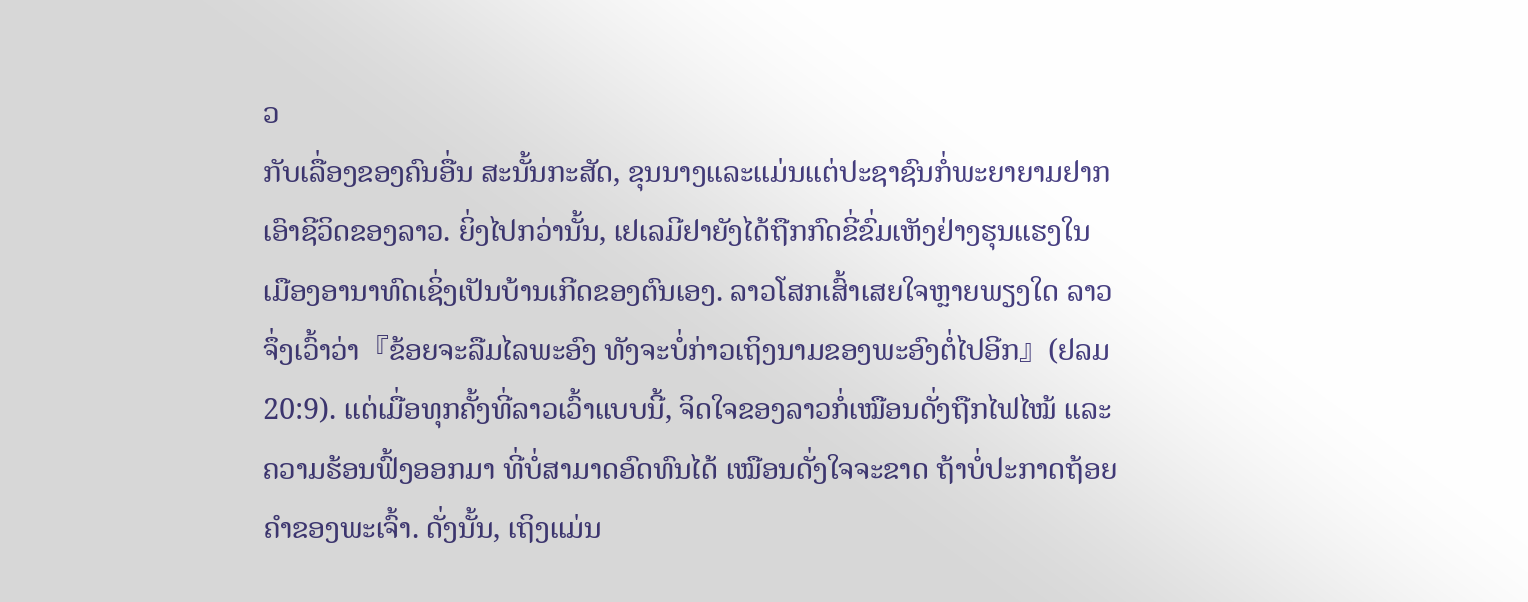ວ
ກັບເລື່ອງຂອງຄົນອື່ນ ສະນັ້ນກະສັດ, ຂຸນນາງແລະແມ່ນແຕ່ປະຊາຊົນກໍ່ພະຍາຍາມຢາກ
ເອົາຊີວິດຂອງລາວ. ຍິ່ງໄປກວ່ານັ້ນ, ເຢເລມີຢາຍັງໄດ້ຖືກກົດຂີ່ຂົ່ມເຫັງຢ່າງຮຸນແຮງໃນ
ເມືອງອານາທົດເຊິ່ງເປັນບ້ານເກີດຂອງຕົນເອງ. ລາວໂສກເສົ້າເສຍໃຈຫຼາຍພຽງໃດ ລາວ
ຈຶ່ງເວົ້າວ່າ『ຂ້ອຍຈະລືມໄລພະອົງ ທັງຈະບໍ່ກ່າວເຖິງນາມຂອງພະອົງຕໍ່ໄປອີກ』(ຢລມ 20:9). ແຕ່ເມື່ອທຸກຄັ້ງທີ່ລາວເວົ້າແບບນີ້, ຈິດໃຈຂອງລາວກໍ່ເໝືອນດັ່ງຖືກໄຟໄໝ້ ແລະ
ຄວາມຮ້ອນຟົ້ງອອກມາ ທີ່ບໍ່ສາມາດອົດທົນໄດ້ ເໝືອນດັ່ງໃຈຈະຂາດ ຖ້າບໍ່ປະກາດຖ້ອຍ
ຄຳຂອງພະເຈົ້າ. ດັ່ງນັ້ນ, ເຖິງແມ່ນ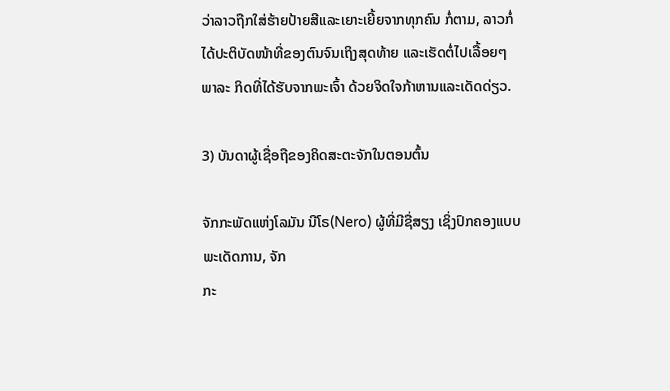ວ່າລາວຖືກໃສ່ຮ້າຍປ້າຍສີແລະເຍາະເຍີ້ຍຈາກທຸກຄົນ ກໍ່ຕາມ, ລາວກໍ່ໄດ້ປະຕິບັດໜ້າທີ່ຂອງຕົນຈົນເຖິງສຸດທ້າຍ ແລະເຮັດຕໍ່ໄປເລື້ອຍໆ ພາລະ ກິດທີ່ໄດ້ຮັບຈາກພະເຈົ້າ ດ້ວຍຈິດໃຈກ້າຫານແລະເດັດດ່ຽວ.

3) ບັນດາຜູ້ເຊື່ອຖືຂອງຄິດສະຕະຈັກໃນຕອນຕົ້ນ

ຈັກກະພັດແຫ່ງໂລມັນ ນີໂຣ(Nero) ຜູ້ທີ່ມີຊື່ສຽງ ເຊິ່ງປົກຄອງແບບພະເດັດການ, ຈັກ
ກະ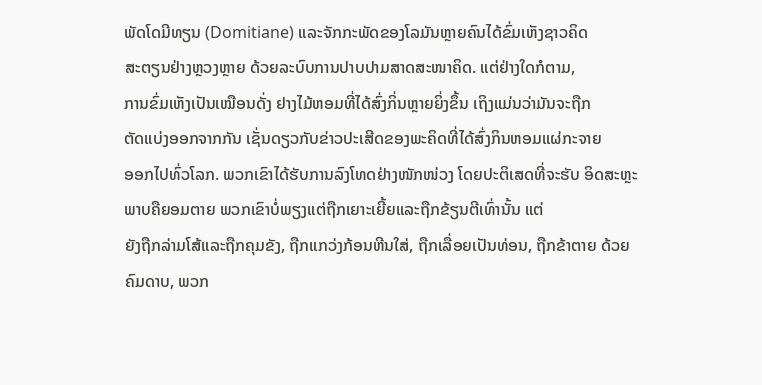ພັດໂດມີທຽນ (Domitiane) ແລະຈັກກະພັດຂອງໂລມັນຫຼາຍຄົນໄດ້ຂົ່ມເຫັງຊາວຄິດ
ສະຕຽນຢ່າງຫຼວງຫຼາຍ ດ້ວຍລະບົບການປາບປາມສາດສະໜາຄິດ. ແຕ່ຢ່າງໃດກໍຕາມ,
ການຂົ່ມເຫັງເປັນເໝືອນດັ່ງ ຢາງໄມ້ຫອມທີ່ໄດ້ສົ່ງກິ່ນຫຼາຍຍິ່ງຂຶ້ນ ເຖິງແມ່ນວ່າມັນຈະຖືກ
ຕັດແບ່ງອອກຈາກກັນ ເຊັ່ນດຽວກັບຂ່າວປະເສີດຂອງພະຄິດທີ່ໄດ້ສົ່ງກິນຫອມແຜ່ກະຈາຍ
ອອກໄປທົ່ວໂລກ. ພວກເຂົາໄດ້ຮັບການລົງໂທດຢ່າງໜັກໜ່ວງ ໂດຍປະຕິເສດທີ່ຈະຮັບ ອິດສະຫຼະພາບຄືຍອມຕາຍ ພວກເຂົາບໍ່ພຽງແຕ່ຖືກເຍາະເຍີ້ຍແລະຖືກຂ້ຽນຕີເທົ່ານັ້ນ ແຕ່
ຍັງຖືກລ່າມໂສ້ແລະຖືກຄຸມຂັງ, ຖືກແກວ່ງກ້ອນຫີນໃສ່, ຖືກເລື່ອຍເປັນທ່ອນ, ຖືກຂ້າຕາຍ ດ້ວຍຄົມດາບ, ພວກ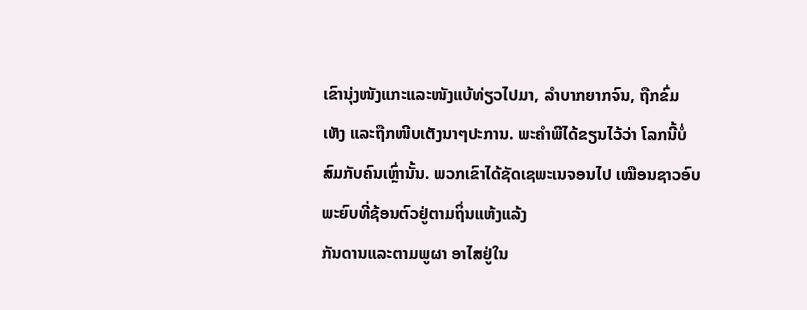ເຂົານຸ່ງໜັງແກະແລະໜັງແບ້ທ່ຽວໄປມາ, ລຳບາກຍາກຈົນ, ຖືກຂົ່ມ ເຫັງ ແລະຖືກໜີບເຕັງນາໆປະການ. ພະຄຳພີໄດ້ຂຽນໄວ້ວ່າ ໂລກນີ້ບໍ່ສົມກັບຄົນເຫຼົ່ານັ້ນ. ພວກເຂົາໄດ້ຊັດເຊພະເນຈອນໄປ ເໝືອນຊາວອົບພະຍົບທີ່ຊ້ອນຕົວຢູ່ຕາມຖິ່ນແຫ້ງແລ້ງ
ກັນດານແລະຕາມພູຜາ ອາໄສຢູ່ໃນ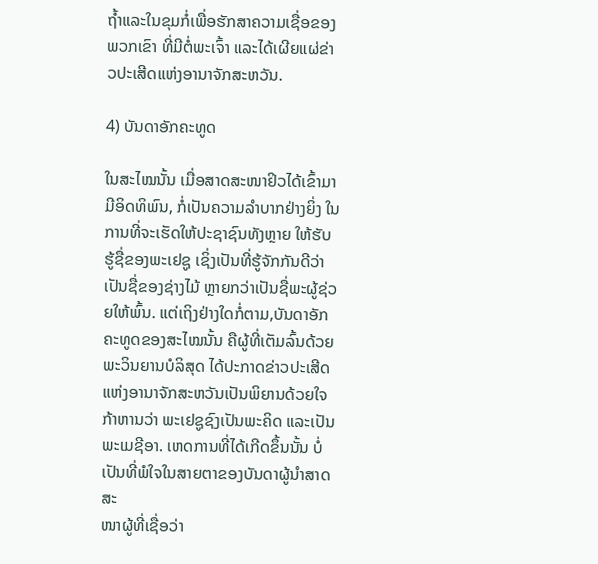ຖໍ້າແລະໃນຂຸມກໍ່ເພື່ອຮັກສາຄວາມເຊື່ອຂອງພວກເຂົາ ທີ່ມີຕໍ່ພະເຈົ້າ ແລະໄດ້ເຜີຍແຜ່ຂ່າວປະເສີດແຫ່ງອານາຈັກສະຫວັນ.

4) ບັນດາອັກຄະທູດ

ໃນສະໄໝນັ້ນ ເມື່ອສາດສະໜາຢິວໄດ້ເຂົ້າມາມີອິດທິພົນ, ກໍ່ເປັນຄວາມລຳບາກຢ່າງຍິ່ງ ໃນການທີ່ຈະເຮັດໃຫ້ປະຊາຊົນທັງຫຼາຍ ໃຫ້ຮັບຮູ້ຊື່ຂອງພະເຢຊູ ເຊິ່ງເປັນທີ່ຮູ້ຈັກກັນດີວ່າ ເປັນຊື່ຂອງຊ່າງໄມ້ ຫຼາຍກວ່າເປັນຊື່ພະຜູ້ຊ່ວຍໃຫ້ພົ້ນ. ແຕ່ເຖິງຢ່າງໃດກໍ່ຕາມ,ບັນດາອັກ ຄະທູດຂອງສະໄໝນັ້ນ ຄືຜູ້ທີ່ເຕັມລົ້ນດ້ວຍພະວິນຍານບໍລິສຸດ ໄດ້ປະກາດຂ່າວປະເສີດ ແຫ່ງອານາຈັກສະຫວັນເປັນພິຍານດ້ວຍໃຈກ້າຫານວ່າ ພະເຢຊູຊົງເປັນພະຄິດ ແລະເປັນ ພະເມຊີອາ. ເຫດການທີ່ໄດ້ເກີດຂຶ້ນນັ້ນ ບໍ່ເປັນທີ່ພໍໃຈໃນສາຍຕາຂອງບັນດາຜູ້ນຳສາດສະ
ໜາຜູ້ທີ່ເຊື່ອວ່າ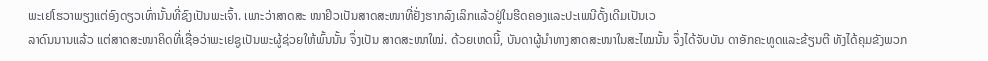ພະເຢໂຮວາພຽງແຕ່ອົງດຽວເທົ່ານັ້ນທີ່ຊົງເປັນພະເຈົ້າ. ເພາະວ່າສາດສະ ໜາຢິວເປັນສາດສະໜາທີ່ຢັ່ງຮາກລົງເລິກແລ້ວຢູ່ໃນຮີດຄອງແລະປະເພນີດັ້ງເດີມເປັນເວ
ລາດົນນານແລ້ວ ແຕ່ສາດສະໜາຄິດທີ່ເຊື່ອວ່າພະເຢຊູເປັນພະຜູ້ຊ່ວຍໃຫ້ພົ້ນນັ້ນ ຈຶ່ງເປັນ ສາດສະໜາໃໝ່. ດ້ວຍເຫດນີ້, ບັນດາຜູ້ນຳທາງສາດສະໜາໃນສະໄໝນັ້ນ ຈຶ່ງໄດ້ຈັບບັນ ດາອັກຄະທູດແລະຂ້ຽນຕີ ທັງໄດ້ຄຸມຂັງພວກ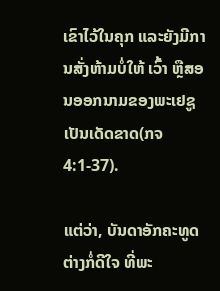ເຂົາໄວ້ໃນຄຸກ ແລະຍັງມີການສັ່ງຫ້າມບໍ່ໃຫ້ ເວົ້າ ຫຼືສອນອອກນາມຂອງພະເຢຊູເປັນເດັດຂາດ(ກຈ 4:1-37).

ແຕ່ວ່າ, ບັນດາອັກຄະທູດຕ່າງກໍ່ດີໃຈ ທີ່ພະ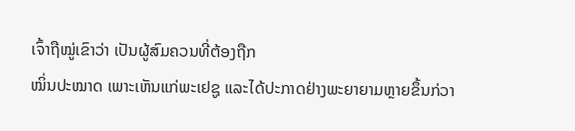ເຈົ້າຖືໝູ່ເຂົາວ່າ ເປັນຜູ້ສົມຄວນທີ່ຕ້ອງຖືກ
ໝິ່ນປະໝາດ ເພາະເຫັນແກ່ພະເຢຊູ ແລະໄດ້ປະກາດຢ່າງພະຍາຍາມຫຼາຍຂຶ້ນກ່ວາ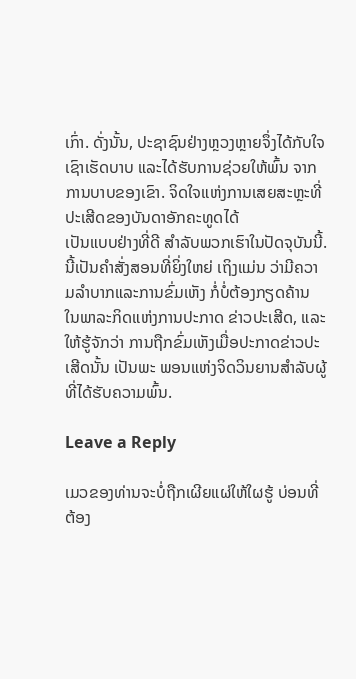ເກົ່າ. ດັ່ງນັ້ນ, ປະຊາຊົນຢ່າງຫຼວງຫຼາຍຈຶ່ງໄດ້ກັບໃຈເຊົາເຮັດບາບ ແລະໄດ້ຮັບການຊ່ວຍໃຫ້ພົ້ນ ຈາກການບາບຂອງເຂົາ. ຈິດໃຈແຫ່ງການເສຍສະຫຼະທີ່ປະເສີດຂອງບັນດາອັກຄະທູດໄດ້
ເປັນແບບຢ່າງທີ່ດີ ສຳລັບພວກເຮົາໃນປັດຈຸບັນນີ້. ນີ້ເປັນຄຳສັ່ງສອນທີ່ຍິ່ງໃຫຍ່ ເຖິງແມ່ນ ວ່າມີຄວາມລຳບາກແລະການຂົ່ມເຫັງ ກໍ່ບໍ່ຕ້ອງກຽດຄ້ານ ໃນພາລະກິດແຫ່ງການປະກາດ ຂ່າວປະເສີດ, ແລະໃຫ້ຮູ້ຈັກວ່າ ການຖືກຂົ່ມເຫັງເມື່ອປະກາດຂ່າວປະເສີດນັ້ນ ເປັນພະ ພອນແຫ່ງຈິດວິນຍານສຳລັບຜູ້ທີ່ໄດ້ຮັບຄວາມພົ້ນ.

Leave a Reply

ເມວຂອງທ່ານຈະບໍ່ຖືກເຜີຍແຜ່ໃຫ້ໃຜຮູ້ ບ່ອນທີ່ຕ້ອງ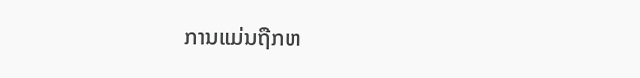ການແມ່ນຖືກຫ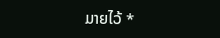ມາຍໄວ້ *